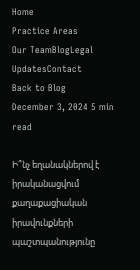Home
Practice Areas
Our TeamBlogLegal UpdatesContact
Back to Blog
December 3, 2024 5 min read

Ի՞նչ եղանակներով է իրականացվում քաղաքացիական իրավունքների պաշտպանությունը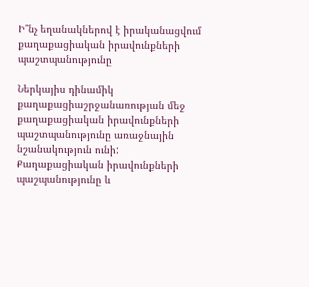Ի՞նչ եղանակներով է իրականացվում քաղաքացիական իրավունքների պաշտպանությունը

Ներկայիս դինամիկ քաղաքացիաշրջանառության մեջ քաղաքացիական իրավունքների պաշտպանությունը առաջնային նշանակություն ունի: Քաղաքացիական իրավունքների պաշպանությունը և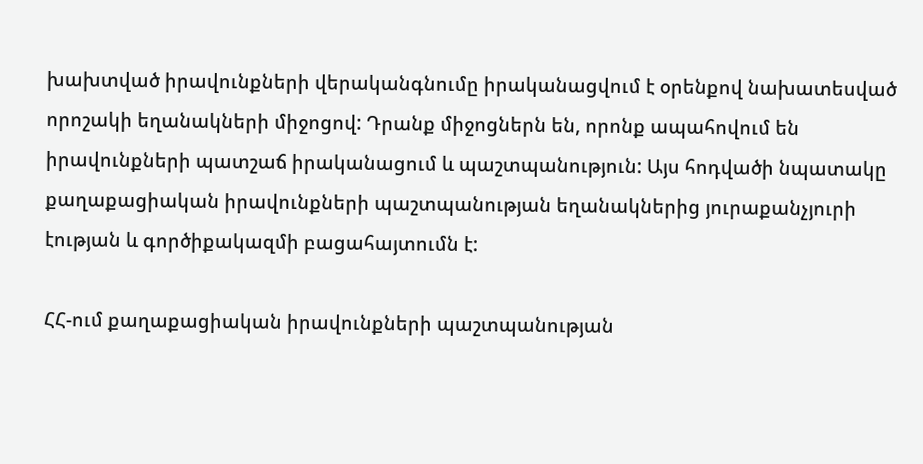խախտված իրավունքների վերականգնումը իրականացվում է օրենքով նախատեսված որոշակի եղանակների միջոցով: Դրանք միջոցներն են, որոնք ապահովում են իրավունքների պատշաճ իրականացում և պաշտպանություն: Այս հոդվածի նպատակը քաղաքացիական իրավունքների պաշտպանության եղանակներից յուրաքանչյուրի  էության և գործիքակազմի բացահայտումն է:

ՀՀ-ում քաղաքացիական իրավունքների պաշտպանության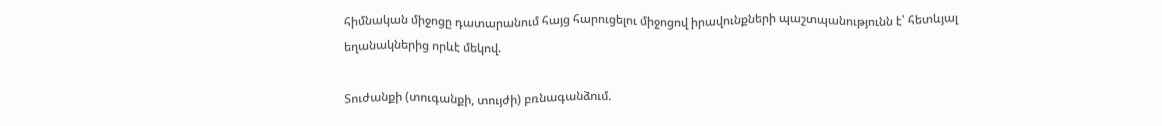հիմնական միջոցը դատարանում հայց հարուցելու միջոցով իրավունքների պաշտպանությունն է՝ հետևյալ եղանակներից որևէ մեկով.

Տուժանքի (տուգանքի, տույժի) բռնագանձում.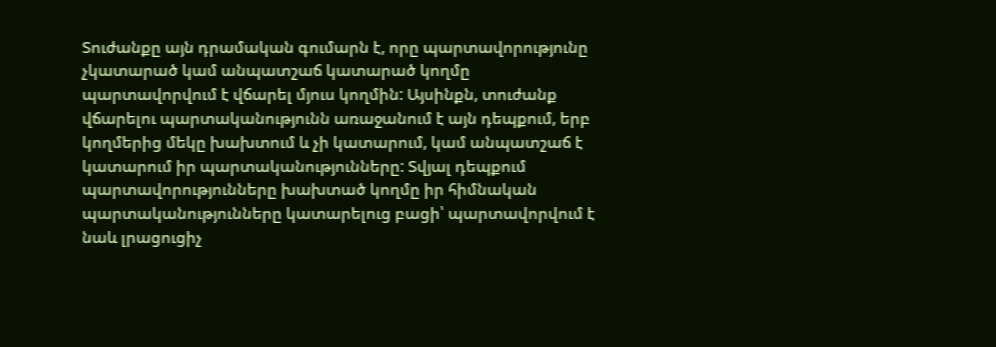Տուժանքը այն դրամական գումարն է, որը պարտավորությունը չկատարած կամ անպատշաճ կատարած կողմը պարտավորվում է վճարել մյուս կողմին: Այսինքն, տուժանք վճարելու պարտականությունն առաջանում է այն դեպքում, երբ կողմերից մեկը խախտում և չի կատարում, կամ անպատշաճ է կատարում իր պարտականությունները: Տվյալ դեպքում պարտավորությունները խախտած կողմը իր հիմնական պարտականությունները կատարելուց բացի՝ պարտավորվում է նաև լրացուցիչ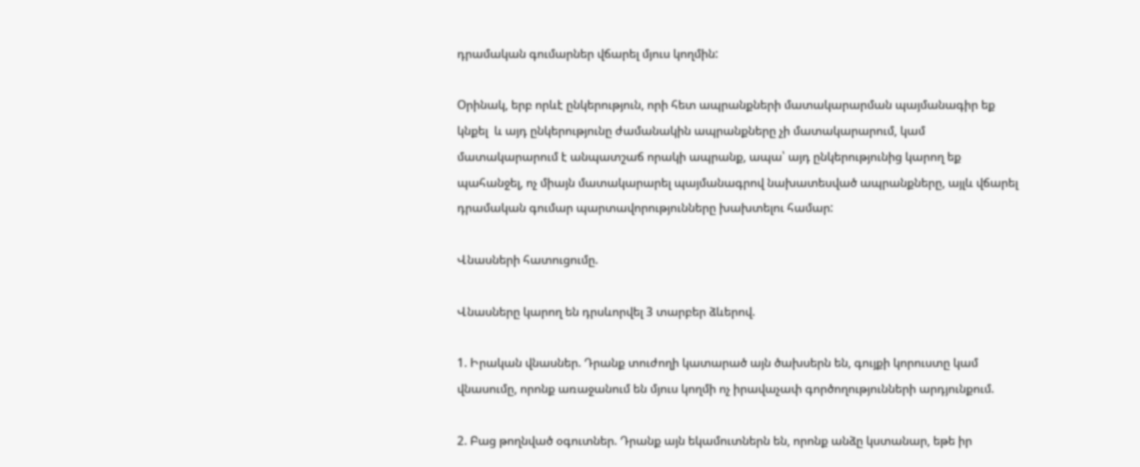դրամական գումարներ վճարել մյուս կողմին:

Օրինակ, երբ որևէ ընկերություն, որի հետ ապրանքների մատակարարման պայմանագիր եք կնքել  և այդ ընկերությունը ժամանակին ապրանքները չի մատակարարում, կամ մատակարարում է անպատշաճ որակի ապրանք, ապա՝ այդ ընկերությունից կարող եք պահանջել, ոչ միայն մատակարարել պայմանագրով նախատեսված ապրանքները, այլև վճարել դրամական գումար պարտավորությունները խախտելու համար:

Վնասների հատուցումը.

Վնասները կարող են դրսևորվել 3 տարբեր ձևերով.

1. Իրական վնասներ. Դրանք տուժողի կատարած այն ծախսերն են, գույքի կորուստը կամ վնասումը, որոնք առաջանում են մյուս կողմի ոչ իրավաչափ գործողությունների արդյունքում.

2. Բաց թողնված օգուտներ. Դրանք այն եկամուտներն են, որոնք անձը կստանար, եթե իր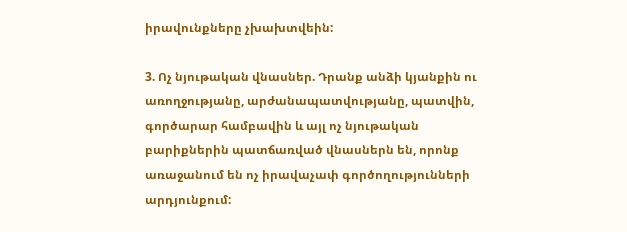իրավունքները չխախտվեին:

3. Ոչ նյութական վնասներ. Դրանք անձի կյանքին ու առողջությանը, արժանապատվությանը, պատվին, գործարար համբավին և այլ ոչ նյութական բարիքներին պատճառված վնասներն են, որոնք առաջանում են ոչ իրավաչափ գործողությունների արդյունքում: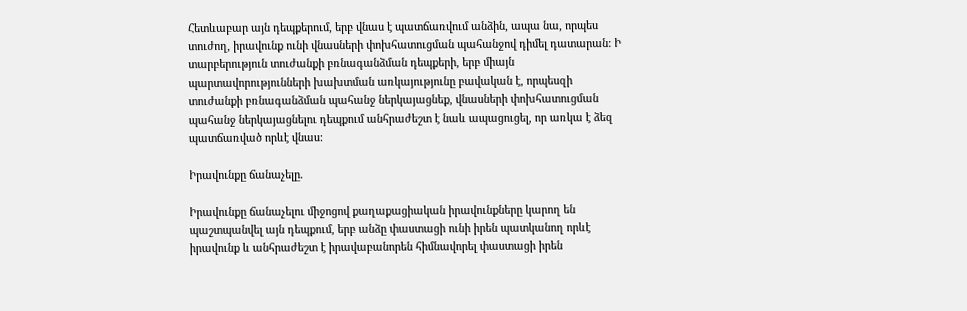Հետևաբար այն դեպքերում, երբ վնաս է պատճառվում անձին, ապա նա, որպես տուժող, իրավունք ունի վնասների փոխհատուցման պահանջով դիմել դատարան: Ի տարբերություն տուժանքի բռնագանձման դեպքերի, երբ միայն պարտավորությունների խախտման առկայությունը բավական է, որպեսզի տուժանքի բռնագանձման պահանջ ներկայացնեք, վնասների փոխհատուցման պահանջ ներկայացնելու դեպքում անհրաժեշտ է նաև ապացուցել, որ առկա է ձեզ պատճառված որևէ վնաս:

Իրավունքը ճանաչելը.

Իրավունքը ճանաչելու միջոցով քաղաքացիական իրավունքները կարող են պաշտպանվել այն դեպքում, երբ անձը փաստացի ունի իրեն պատկանող որևէ իրավունք և անհրաժեշտ է իրավաբանորեն հիմնավորել փաստացի իրեն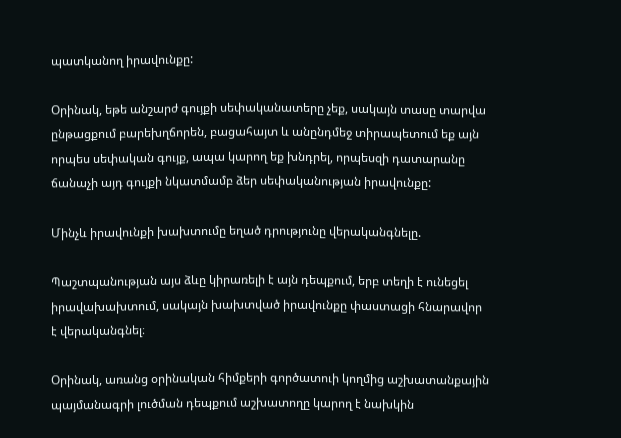պատկանող իրավունքը:

Օրինակ, եթե անշարժ գույքի սեփականատերը չեք, սակայն տասը տարվա ընթացքում բարեխղճորեն, բացահայտ և անընդմեջ տիրապետում եք այն որպես սեփական գույք, ապա կարող եք խնդրել, որպեսզի դատարանը ճանաչի այդ գույքի նկատմամբ ձեր սեփականության իրավունքը:

Մինչև իրավունքի խախտումը եղած դրությունը վերականգնելը.

Պաշտպանության այս ձևը կիրառելի է այն դեպքում, երբ տեղի է ունեցել իրավախախտում, սակայն խախտված իրավունքը փաստացի հնարավոր է վերականգնել։

Օրինակ, առանց օրինական հիմքերի գործատուի կողմից աշխատանքային պայմանագրի լուծման դեպքում աշխատողը կարող է նախկին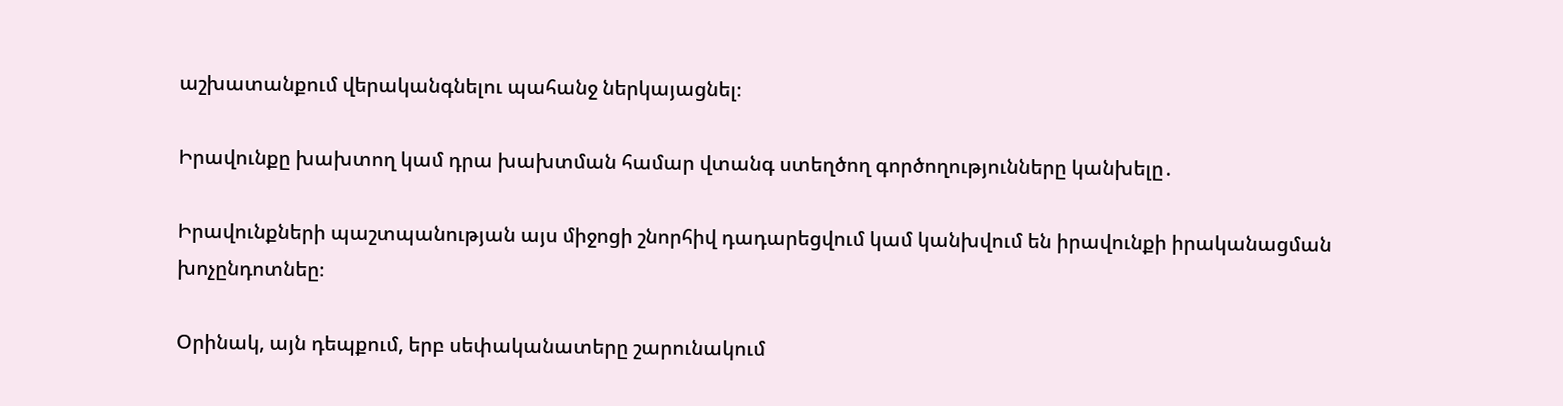աշխատանքում վերականգնելու պահանջ ներկայացնել։

Իրավունքը խախտող կամ դրա խախտման համար վտանգ ստեղծող գործողությունները կանխելը․

Իրավունքների պաշտպանության այս միջոցի շնորհիվ դադարեցվում կամ կանխվում են իրավունքի իրականացման խոչընդոտնեը։

Օրինակ, այն դեպքում, երբ սեփականատերը շարունակում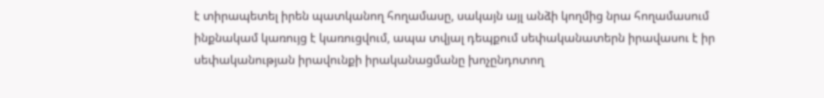է տիրապետել իրեն պատկանող հողամասը, սակայն այլ անձի կողմից նրա հողամասում ինքնակամ կառույց է կառուցվում, ապա տվյալ դեպքում սեփականատերն իրավասու է իր սեփականության իրավունքի իրականացմանը խոչընդոտող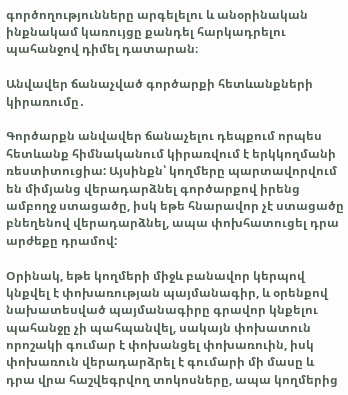գործողությունները արգելելու և անօրինական ինքնակամ կառույցը քանդել հարկադրելու պահանջով դիմել դատարան։

Անվավեր ճանաչված գործարքի հետևանքների կիրառումը․

Գործարքն անվավեր ճանաչելու դեպքում որպես հետևանք հիմնականում կիրառվում է երկկողմանի ռեստիտուցիա: Այսինքն՝ կողմերը պարտավորվում են միմյանց վերադարձնել գործարքով իրենց ամբողջ ստացածը, իսկ եթե հնարավոր չէ ստացածը բնեղենով վերադարձնել, ապա փոխհատուցել դրա արժեքը դրամով:

Օրինակ, եթե կողմերի միջև բանավոր կերպով կնքվել է փոխառության պայմանագիր, և օրենքով նախատեսված պայմանագիրը գրավոր կնքելու պահանջը չի պահպանվել, սակայն փոխատուն որոշակի գումար է փոխանցել փոխառուին, իսկ փոխառուն վերադարձրել է գումարի մի մասը և դրա վրա հաշվեգրվող տոկոսները, ապա կողմերից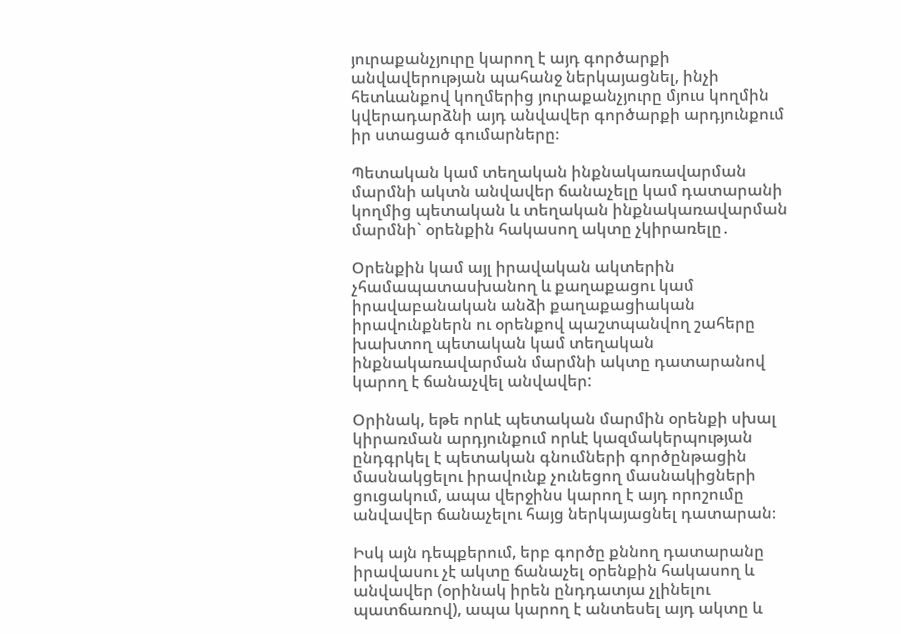յուրաքանչյուրը կարող է այդ գործարքի անվավերության պահանջ ներկայացնել, ինչի հետևանքով կողմերից յուրաքանչյուրը մյուս կողմին կվերադարձնի այդ անվավեր գործարքի արդյունքում իր ստացած գումարները։

Պետական կամ տեղական ինքնակառավարման մարմնի ակտն անվավեր ճանաչելը կամ դատարանի կողմից պետական և տեղական ինքնակառավարման մարմնի` օրենքին հակասող ակտը չկիրառելը․

Օրենքին կամ այլ իրավական ակտերին չհամապատասխանող և քաղաքացու կամ իրավաբանական անձի քաղաքացիական իրավունքներն ու օրենքով պաշտպանվող շահերը խախտող պետական կամ տեղական ինքնակառավարման մարմնի ակտը դատարանով կարող է ճանաչվել անվավեր:

Օրինակ, եթե որևէ պետական մարմին օրենքի սխալ կիրառման արդյունքում որևէ կազմակերպության ընդգրկել է պետական գնումների գործընթացին մասնակցելու իրավունք չունեցող մասնակիցների ցուցակում, ապա վերջինս կարող է այդ որոշումը անվավեր ճանաչելու հայց ներկայացնել դատարան։

Իսկ այն դեպքերում, երբ գործը քննող դատարանը իրավասու չէ ակտը ճանաչել օրենքին հակասող և անվավեր (օրինակ իրեն ընդդատյա չլինելու պատճառով), ապա կարող է անտեսել այդ ակտը և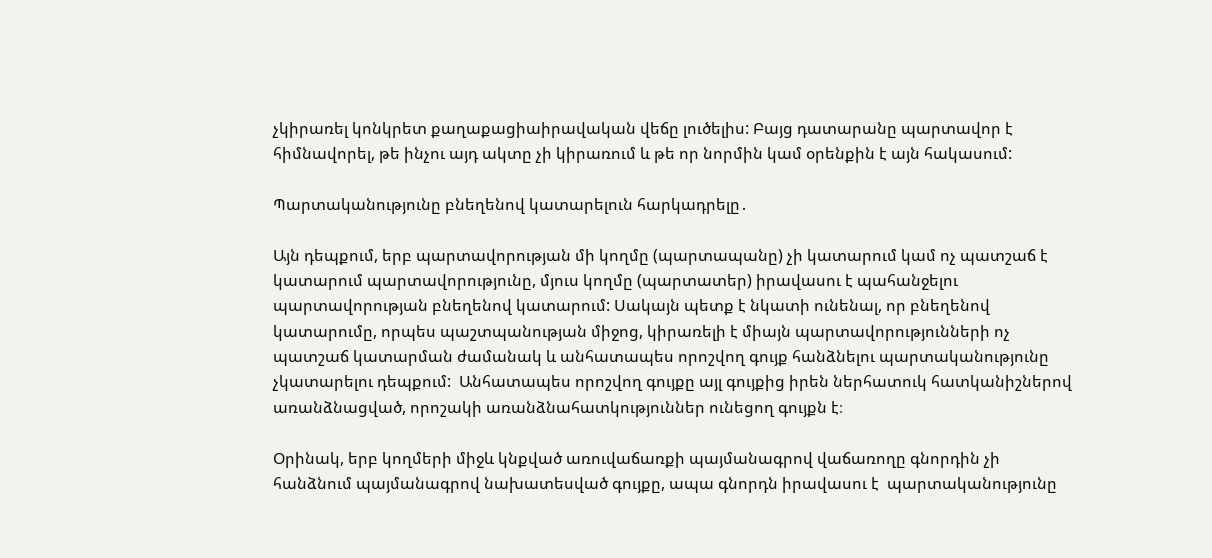չկիրառել կոնկրետ քաղաքացիաիրավական վեճը լուծելիս: Բայց դատարանը պարտավոր է հիմնավորել, թե ինչու այդ ակտը չի կիրառում և թե որ նորմին կամ օրենքին է այն հակասում:

Պարտականությունը բնեղենով կատարելուն հարկադրելը․

Այն դեպքում, երբ պարտավորության մի կողմը (պարտապանը) չի կատարում կամ ոչ պատշաճ է կատարում պարտավորությունը, մյուս կողմը (պարտատեր) իրավասու է պահանջելու պարտավորության բնեղենով կատարում: Սակայն պետք է նկատի ունենալ, որ բնեղենով կատարումը, որպես պաշտպանության միջոց, կիրառելի է միայն պարտավորությունների ոչ պատշաճ կատարման ժամանակ և անհատապես որոշվող գույք հանձնելու պարտականությունը չկատարելու դեպքում:  Անհատապես որոշվող գույքը այլ գույքից իրեն ներհատուկ հատկանիշներով առանձնացված, որոշակի առանձնահատկություններ ունեցող գույքն է։

Օրինակ, երբ կողմերի միջև կնքված առուվաճառքի պայմանագրով վաճառողը գնորդին չի հանձնում պայմանագրով նախատեսված գույքը, ապա գնորդն իրավասու է  պարտականությունը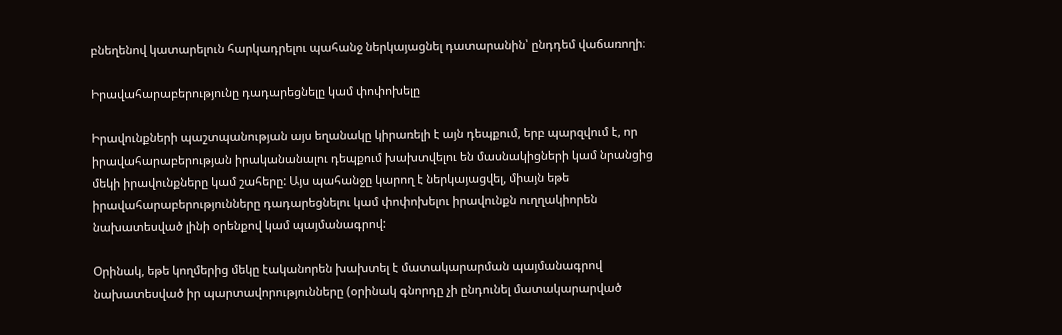բնեղենով կատարելուն հարկադրելու պահանջ ներկայացնել դատարանին՝ ընդդեմ վաճառողի։

Իրավահարաբերությունը դադարեցնելը կամ փոփոխելը

Իրավունքների պաշտպանության այս եղանակը կիրառելի է այն դեպքում, երբ պարզվում է, որ իրավահարաբերության իրականանալու դեպքում խախտվելու են մասնակիցների կամ նրանցից մեկի իրավունքները կամ շահերը: Այս պահանջը կարող է ներկայացվել, միայն եթե իրավահարաբերությունները դադարեցնելու կամ փոփոխելու իրավունքն ուղղակիորեն նախատեսված լինի օրենքով կամ պայմանագրով:

Օրինակ, եթե կողմերից մեկը էականորեն խախտել է մատակարարման պայմանագրով նախատեսված իր պարտավորությունները (օրինակ գնորդը չի ընդունել մատակարարված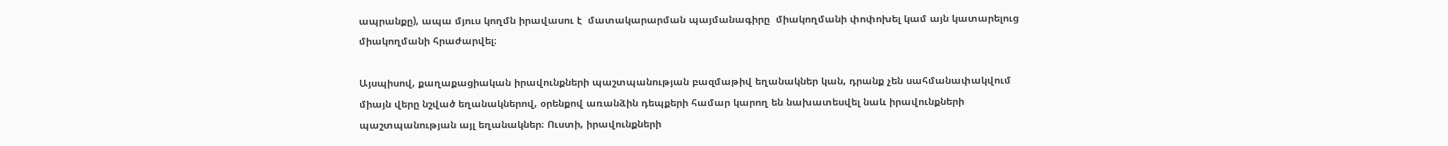ապրանքը), ապա մյուս կողմն իրավասու է  մատակարարման պայմանագիրը  միակողմանի փոփոխել կամ այն կատարելուց միակողմանի հրաժարվել։

Այսպիսով, քաղաքացիական իրավունքների պաշտպանության բազմաթիվ եղանակներ կան, դրանք չեն սահմանափակվում միայն վերը նշված եղանակներով, օրենքով առանձին դեպքերի համար կարող են նախատեսվել նաև իրավունքների պաշտպանության այլ եղանակներ։ Ուստի, իրավունքների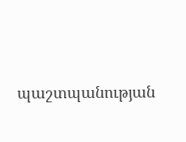պաշտպանության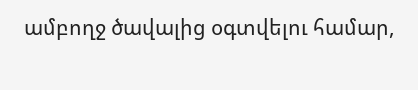ամբողջ ծավալից օգտվելու համար,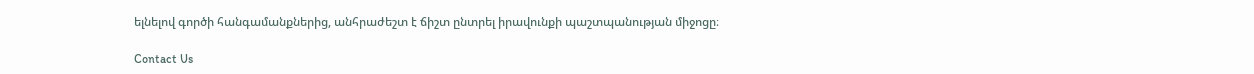ելնելով գործի հանգամանքներից, անհրաժեշտ է ճիշտ ընտրել իրավունքի պաշտպանության միջոցը։

Contact Us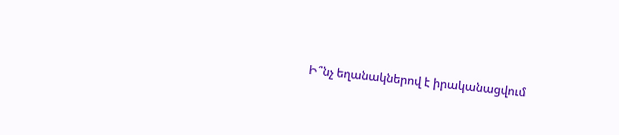Ի՞նչ եղանակներով է իրականացվում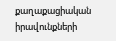քաղաքացիական իրավունքների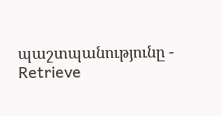պաշտպանությունը - Retrieve